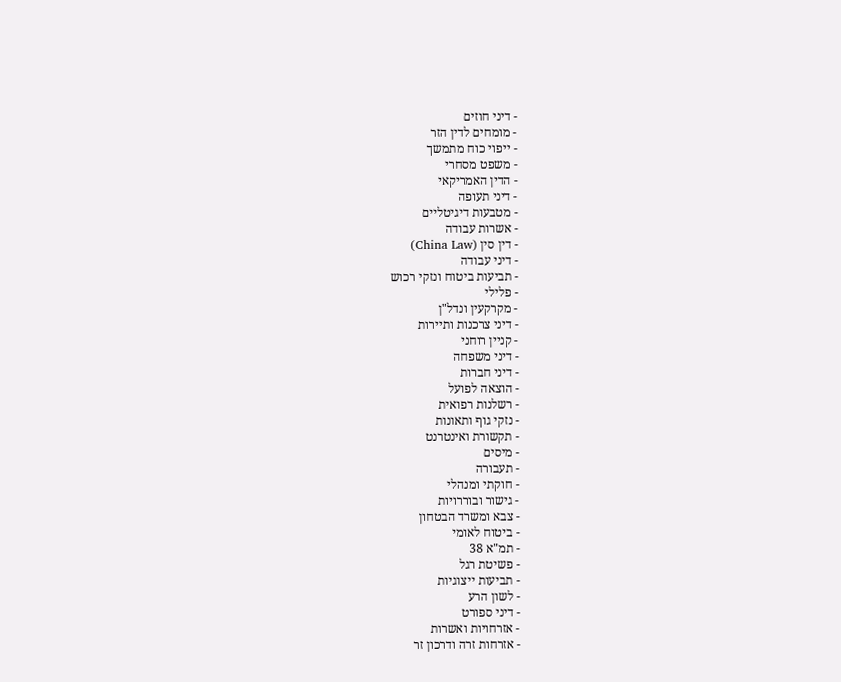- דיני חוזים
- מומחים לדין הזר
- ייפוי כוח מתמשך
- משפט מסחרי
- הדין האמריקאי
- דיני תעופה
- מטבעות דיגיטליים
- אשרות עבודה
- דין סין (China Law)
- דיני עבודה
- תביעות ביטוח ונזקי רכוש
- פלילי
- מקרקעין ונדל"ן
- דיני צרכנות ותיירות
- קניין רוחני
- דיני משפחה
- דיני חברות
- הוצאה לפועל
- רשלנות רפואית
- נזקי גוף ותאונות
- תקשורת ואינטרנט
- מיסים
- תעבורה
- חוקתי ומנהלי
- גישור ובוררויות
- צבא ומשרד הבטחון
- ביטוח לאומי
- תמ"א 38
- פשיטת רגל
- תביעות ייצוגיות
- לשון הרע
- דיני ספורט
- אזרחויות ואשרות
- אזרחות זרה ודרכון זר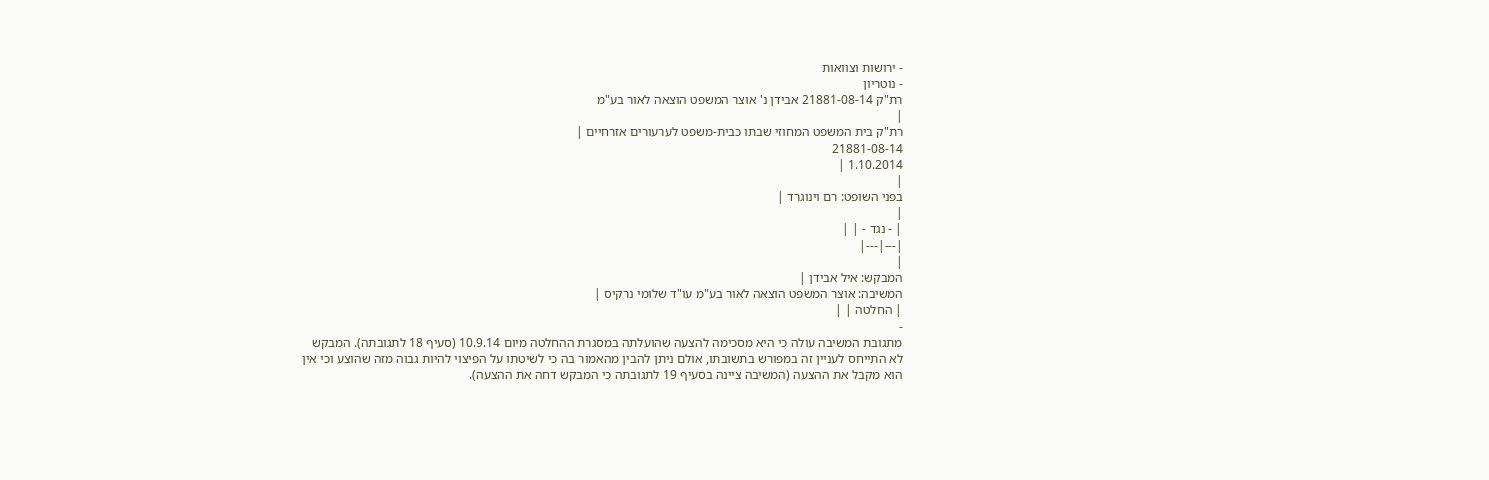- ירושות וצוואות
- נוטריון
רת"ק 21881-08-14 אבידן נ' אוצר המשפט הוצאה לאור בע"מ
|
רת"ק בית המשפט המחוזי שבתו כבית-משפט לערעורים אזרחיים |
21881-08-14
1.10.2014 |
|
בפני השופט: רם וינוגרד |
|
| - נגד - | |
|---|---|
|
המבקש: איל אבידן |
המשיבה: אוצר המשפט הוצאה לאור בע"מ עו"ד שלומי נרקיס |
| החלטה | |
-
מתגובת המשיבה עולה כי היא מסכימה להצעה שהועלתה במסגרת ההחלטה מיום 10.9.14 (סעיף 18 לתגובתה). המבקש לא התייחס לעניין זה במפורש בתשובתו, אולם ניתן להבין מהאמור בה כי לשיטתו על הפיצוי להיות גבוה מזה שהוצע וכי אין הוא מקבל את ההצעה (המשיבה ציינה בסעיף 19 לתגובתה כי המבקש דחה את ההצעה).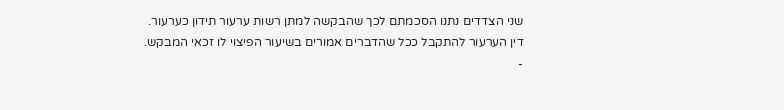שני הצדדים נתנו הסכמתם לכך שהבקשה למתן רשות ערעור תידון כערעור.
דין הערעור להתקבל ככל שהדברים אמורים בשיעור הפיצוי לו זכאי המבקש.
-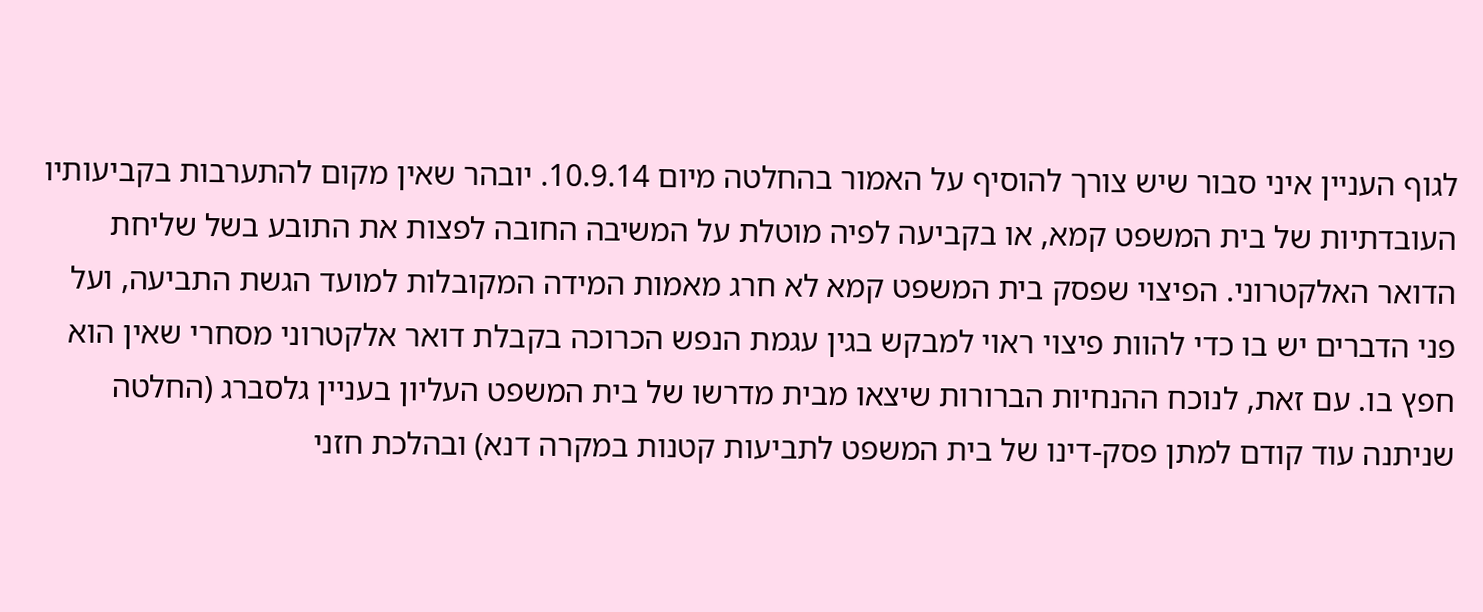לגוף העניין איני סבור שיש צורך להוסיף על האמור בהחלטה מיום 10.9.14. יובהר שאין מקום להתערבות בקביעותיו העובדתיות של בית המשפט קמא, או בקביעה לפיה מוטלת על המשיבה החובה לפצות את התובע בשל שליחת הדואר האלקטרוני. הפיצוי שפסק בית המשפט קמא לא חרג מאמות המידה המקובלות למועד הגשת התביעה, ועל פני הדברים יש בו כדי להוות פיצוי ראוי למבקש בגין עגמת הנפש הכרוכה בקבלת דואר אלקטרוני מסחרי שאין הוא חפץ בו. עם זאת, לנוכח ההנחיות הברורות שיצאו מבית מדרשו של בית המשפט העליון בעניין גלסברג (החלטה שניתנה עוד קודם למתן פסק-דינו של בית המשפט לתביעות קטנות במקרה דנא) ובהלכת חזני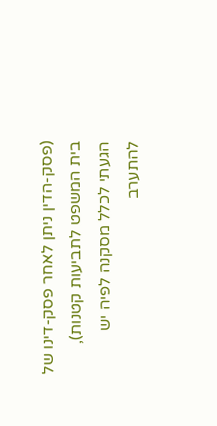(פסק-הדין ניתן לאחר פסק-דינו של בית המשפט לתביעות קטנות), הגעתי לכלל מסקנה לפיה יש להתערב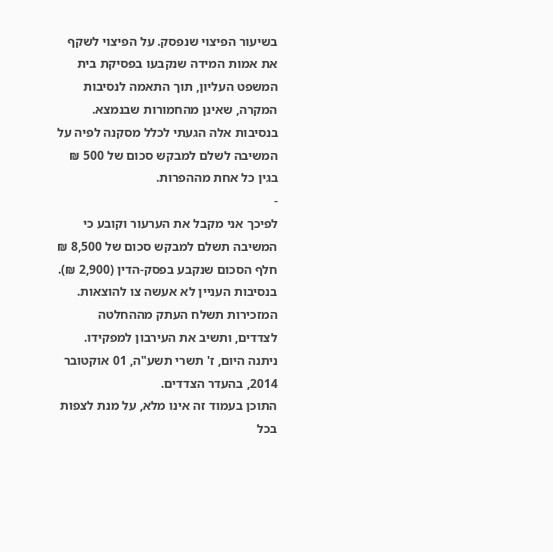בשיעור הפיצוי שנפסק. על הפיצוי לשקף את אמות המידה שנקבעו בפסיקת בית המשפט העליון, תוך התאמה לנסיבות המקרה, שאינן מהחמורות שבנמצא. בנסיבות אלה הגעתי לכלל מסקנה לפיה על המשיבה לשלם למבקש סכום של 500 ₪ בגין כל אחת מההפרות.
-
לפיכך אני מקבל את הערעור וקובע כי המשיבה תשלם למבקש סכום של 8,500 ₪ חלף הסכום שנקבע בפסק-הדין (2,900 ₪). בנסיבות העניין לא אעשה צו להוצאות.
המזכירות תשלח העתק מההחלטה לצדדים, ותשיב את העירבון למפקידו.
ניתנה היום, ז' תשרי תשע"ה, 01 אוקטובר 2014, בהעדר הצדדים.
התוכן בעמוד זה אינו מלא, על מנת לצפות בכל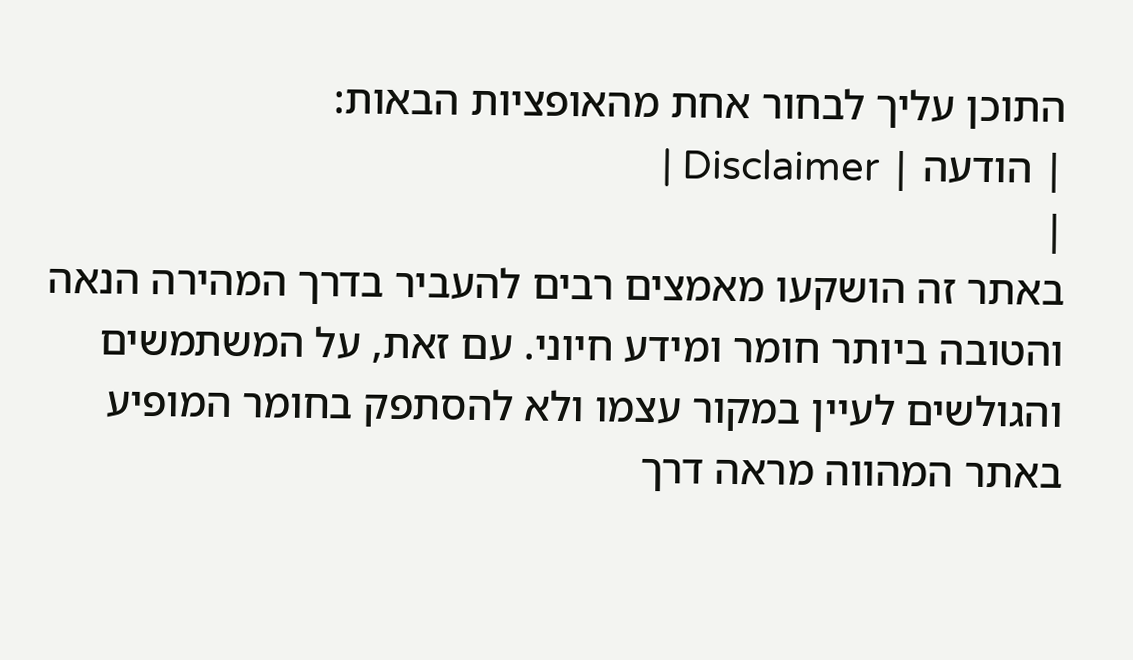התוכן עליך לבחור אחת מהאופציות הבאות:
| הודעה | Disclaimer |
|
באתר זה הושקעו מאמצים רבים להעביר בדרך המהירה הנאה והטובה ביותר חומר ומידע חיוני. עם זאת, על המשתמשים והגולשים לעיין במקור עצמו ולא להסתפק בחומר המופיע באתר המהווה מראה דרך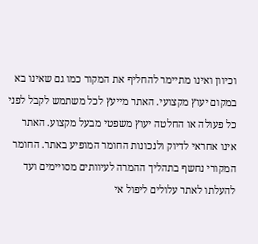וכיוון ואינו מתיימר להחליף את המקור כמו גם שאינו בא במקום יעוץ מקצועי. האתר מייעץ לכל משתמש לקבל לפני כל פעולה או החלטה יעוץ משפטי מבעל מקצוע. האתר אינו אחראי לדיוק ולנכונות החומר המופיע באתר. החומר המקורי נחשף בתהליך ההמרה לעיוותים מסויימים ועד להעלתו לאתר עלולים ליפול אי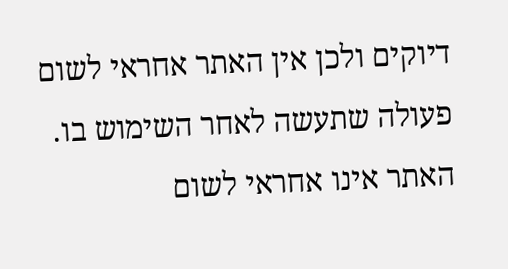דיוקים ולכן אין האתר אחראי לשום פעולה שתעשה לאחר השימוש בו. האתר אינו אחראי לשום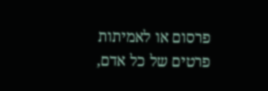פרסום או לאמיתות פרטים של כל אדם,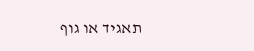תאגיד או גוף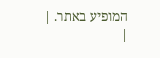המופיע באתר. |
|